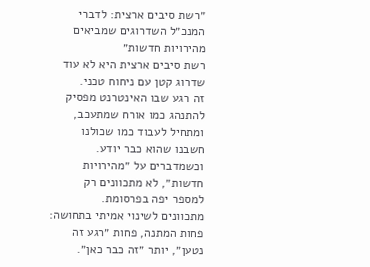״רשת סיבים ארצית: לדברי המנכ״ל השדרוגים שמביאים מהירויות חדשות״
רשת סיבים ארצית היא לא עוד שדרוג קטן עם ניחוח טכני.
זה רגע שבו האינטרנט מפסיק להתנהג כמו אורח שמתעכב, ומתחיל לעבוד כמו שכולנו חשבנו שהוא כבר יודע.
וכשמדברים על ״מהירויות חדשות״, לא מתכוונים רק למספר יפה בפרסומת.
מתכוונים לשינוי אמיתי בתחושה: פחות המתנה, פחות ״רגע זה נטען״, יותר ״זה כבר כאן״.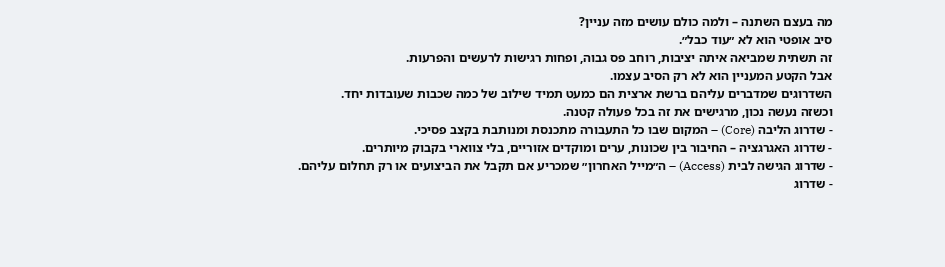מה בעצם השתנה – ולמה כולם עושים מזה עניין?
סיב אופטי הוא לא ״עוד כבל״.
זה תשתית שמביאה איתה יציבות, רוחב פס גבוה, ופחות רגישות לרעשים והפרעות.
אבל הקטע המעניין הוא לא רק הסיב עצמו.
השדרוגים שמדברים עליהם ברשת ארצית הם כמעט תמיד שילוב של כמה שכבות שעובדות יחד.
וכשזה נעשה נכון, מרגישים את זה בכל פעולה קטנה.
- שדרוג הליבה (Core) – המקום שבו כל התעבורה מתכנסת ומנותבת בקצב פסיכי.
- שדרוג האגרגציה – החיבור בין שכונות, ערים ומוקדים אזוריים, בלי צווארי בקבוק מיותרים.
- שדרוג הגישה לבית (Access) – ה״מייל האחרון״ שמכריע אם תקבל את הביצועים או רק תחלום עליהם.
- שדרוג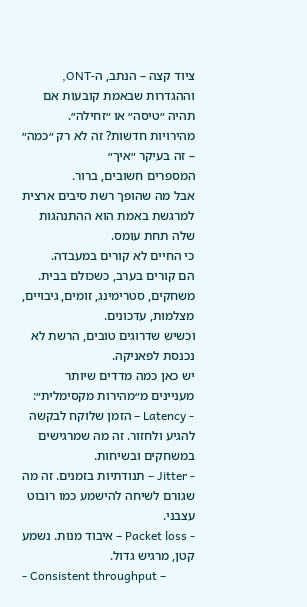ציוד קצה – הנתב, ה-ONT, וההגדרות שבאמת קובעות אם תהיה ״טיסה״ או ״זחילה״.
מהירויות חדשות? זה לא רק ״כמה״ – זה בעיקר ״איך״
המספרים חשובים, ברור.
אבל מה שהופך רשת סיבים ארצית למרגשת באמת הוא ההתנהגות שלה תחת עומס.
כי החיים לא קורים במעבדה.
הם קורים בערב, כשכולם בבית.
משחקים, סטרימינג, זומים, גיבויים, מצלמות, עדכונים.
וכשיש שדרוגים טובים, הרשת לא נכנסת לפאניקה.
יש כאן כמה מדדים שיותר מעניינים מ״מהירות מקסימלית״:
- Latency – הזמן שלוקח לבקשה להגיע ולחזור. זה מה שמרגישים במשחקים ובשיחות.
- Jitter – תנודתיות בזמנים. זה מה שגורם לשיחה להישמע כמו רובוט עצבני.
- Packet loss – איבוד מנות. נשמע קטן, מרגיש גדול.
- Consistent throughput –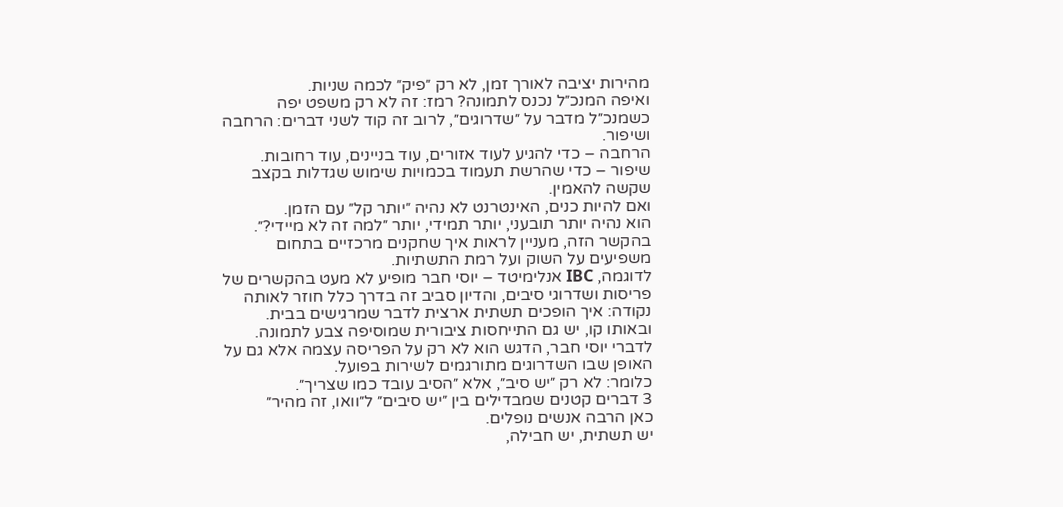מהירות יציבה לאורך זמן, לא רק ״פיק״ לכמה שניות.
ואיפה המנכ״ל נכנס לתמונה? רמז: זה לא רק משפט יפה
כשמנכ״ל מדבר על ״שדרוגים״, לרוב זה קוד לשני דברים: הרחבה ושיפור.
הרחבה – כדי להגיע לעוד אזורים, עוד בניינים, עוד רחובות.
שיפור – כדי שהרשת תעמוד בכמויות שימוש שגדלות בקצב שקשה להאמין.
ואם להיות כנים, האינטרנט לא נהיה ״יותר קל״ עם הזמן.
הוא נהיה יותר תובעני, יותר תמידי, יותר ״למה זה לא מיידי?״.
בהקשר הזה, מעניין לראות איך שחקנים מרכזיים בתחום משפיעים על השוק ועל רמת התשתיות.
לדוגמה, IBC אנלימיטד – יוסי חבר מופיע לא מעט בהקשרים של פריסות ושדרוגי סיבים, והדיון סביב זה בדרך כלל חוזר לאותה נקודה: איך הופכים תשתית ארצית לדבר שמרגישים בבית.
ובאותו קו, יש גם התייחסות ציבורית שמוסיפה צבע לתמונה.
לדברי יוסי חבר, הדגש הוא לא רק על הפריסה עצמה אלא גם על האופן שבו השדרוגים מתורגמים לשירות בפועל.
כלומר: לא רק ״יש סיב״, אלא ״הסיב עובד כמו שצריך״.
3 דברים קטנים שמבדילים בין ״יש סיבים״ ל״וואו, זה מהיר״
כאן הרבה אנשים נופלים.
יש תשתית, יש חבילה,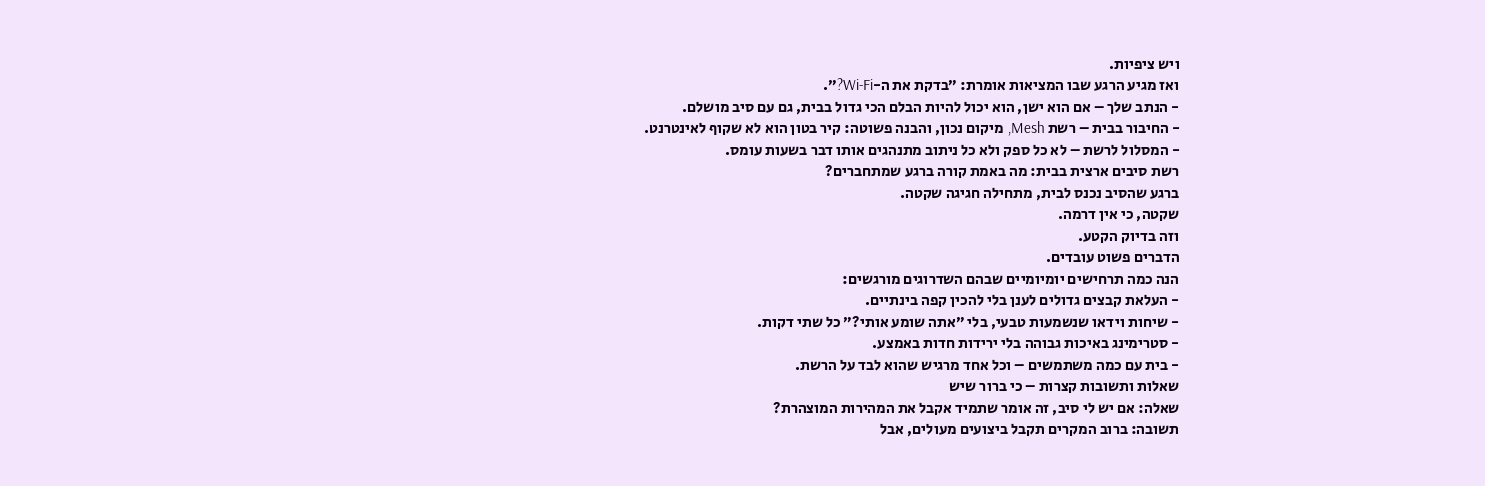ויש ציפיות.
ואז מגיע הרגע שבו המציאות אומרת: ״בדקת את ה-Wi‑Fi?״.
- הנתב שלך – אם הוא ישן, הוא יכול להיות הבלם הכי גדול בבית, גם עם סיב מושלם.
- החיבור בבית – רשת Mesh, מיקום נכון, והבנה פשוטה: קיר בטון הוא לא שקוף לאינטרנט.
- המסלול לרשת – לא כל ספק ולא כל ניתוב מתנהגים אותו דבר בשעות עומס.
רשת סיבים ארצית בבית: מה באמת קורה ברגע שמתחברים?
ברגע שהסיב נכנס לבית, מתחילה חגיגה שקטה.
שקטה, כי אין דרמה.
וזה בדיוק הקטע.
הדברים פשוט עובדים.
הנה כמה תרחישים יומיומיים שבהם השדרוגים מורגשים:
- העלאת קבצים גדולים לענן בלי להכין קפה בינתיים.
- שיחות וידאו שנשמעות טבעי, בלי ״אתה שומע אותי?״ כל שתי דקות.
- סטרימינג באיכות גבוהה בלי ירידות חדות באמצע.
- בית עם כמה משתמשים – וכל אחד מרגיש שהוא לבד על הרשת.
שאלות ותשובות קצרות – כי ברור שיש
שאלה: אם יש לי סיב, זה אומר שתמיד אקבל את המהירות המוצהרת?
תשובה: ברוב המקרים תקבל ביצועים מעולים, אבל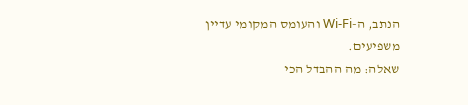הנתב, ה-Wi‑Fi והעומס המקומי עדיין משפיעים.
שאלה: מה ההבדל הכי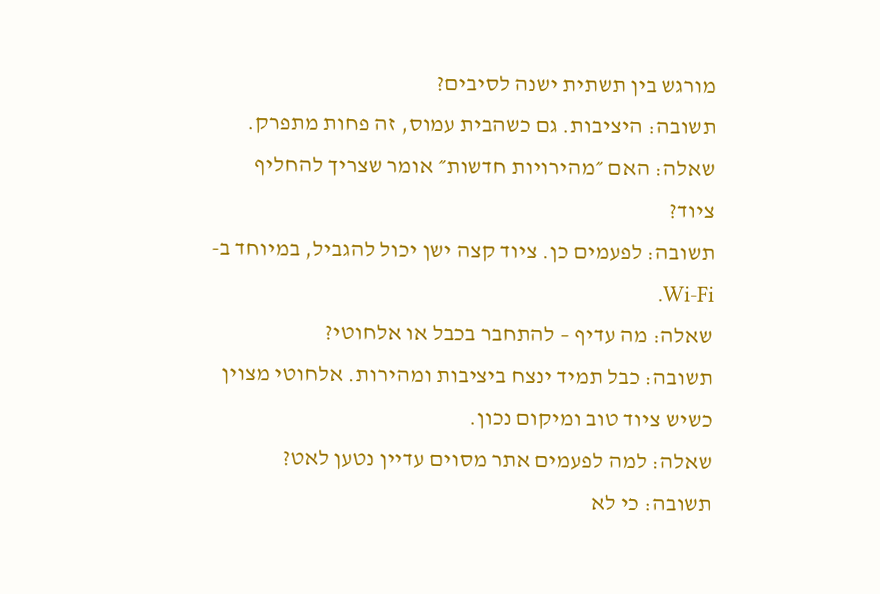מורגש בין תשתית ישנה לסיבים?
תשובה: היציבות. גם כשהבית עמוס, זה פחות מתפרק.
שאלה: האם ״מהירויות חדשות״ אומר שצריך להחליף ציוד?
תשובה: לפעמים כן. ציוד קצה ישן יכול להגביל, במיוחד ב-Wi‑Fi.
שאלה: מה עדיף – להתחבר בכבל או אלחוטי?
תשובה: כבל תמיד ינצח ביציבות ומהירות. אלחוטי מצוין כשיש ציוד טוב ומיקום נכון.
שאלה: למה לפעמים אתר מסוים עדיין נטען לאט?
תשובה: כי לא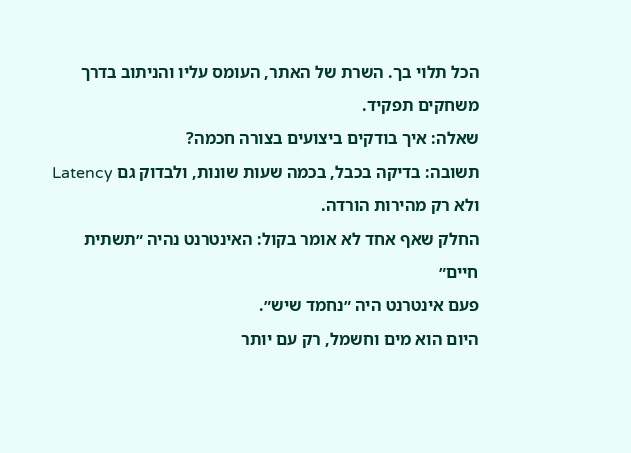הכל תלוי בך. השרת של האתר, העומס עליו והניתוב בדרך משחקים תפקיד.
שאלה: איך בודקים ביצועים בצורה חכמה?
תשובה: בדיקה בכבל, בכמה שעות שונות, ולבדוק גם Latency ולא רק מהירות הורדה.
החלק שאף אחד לא אומר בקול: האינטרנט נהיה ״תשתית חיים״
פעם אינטרנט היה ״נחמד שיש״.
היום הוא מים וחשמל, רק עם יותר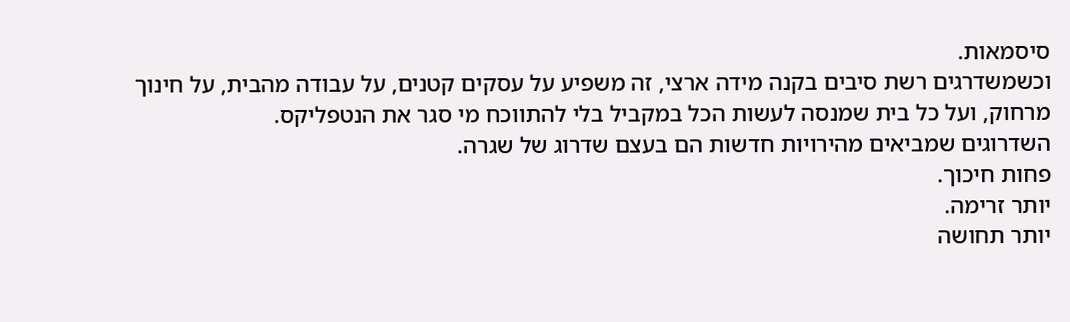סיסמאות.
וכשמשדרגים רשת סיבים בקנה מידה ארצי, זה משפיע על עסקים קטנים, על עבודה מהבית, על חינוך מרחוק, ועל כל בית שמנסה לעשות הכל במקביל בלי להתווכח מי סגר את הנטפליקס.
השדרוגים שמביאים מהירויות חדשות הם בעצם שדרוג של שגרה.
פחות חיכוך.
יותר זרימה.
יותר תחושה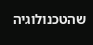שהטכנולוגיה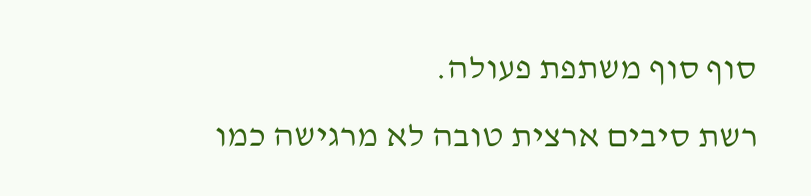סוף סוף משתפת פעולה.
רשת סיבים ארצית טובה לא מרגישה כמו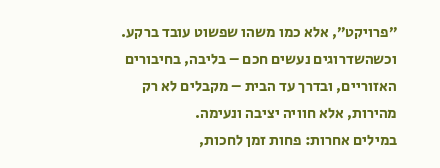״פרויקט״, אלא כמו משהו שפשוט עובד ברקע.
וכשהשדרוגים נעשים חכם – בליבה, בחיבורים האזוריים, ובדרך עד הבית – מקבלים לא רק מהירות, אלא חוויה יציבה ונעימה.
במילים אחרות: פחות זמן לחכות,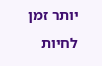יותר זמן לחיות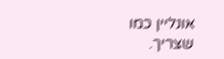אונליין כמו שצריך.